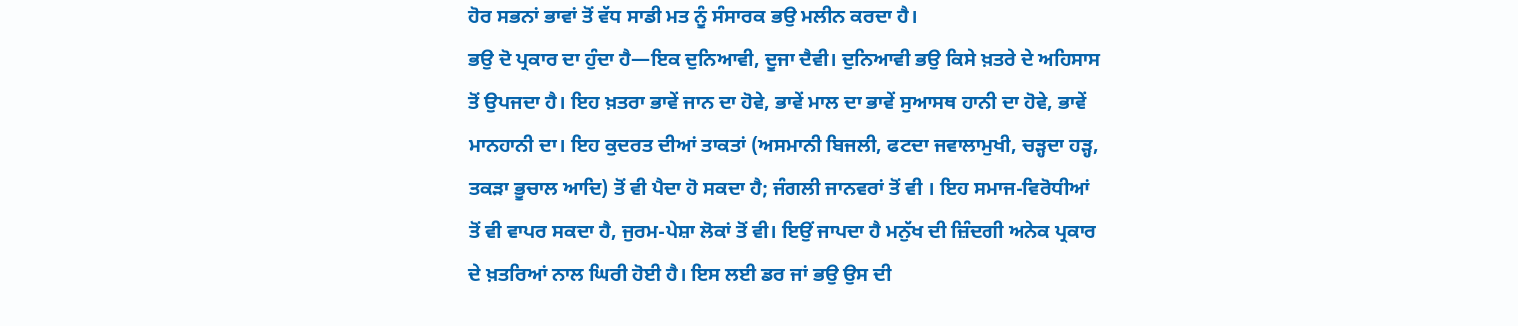ਹੋਰ ਸਭਨਾਂ ਭਾਵਾਂ ਤੋਂ ਵੱਧ ਸਾਡੀ ਮਤ ਨੂੰ ਸੰਸਾਰਕ ਭਉ ਮਲੀਨ ਕਰਦਾ ਹੈ।
ਭਉ ਦੋ ਪ੍ਰਕਾਰ ਦਾ ਹੁੰਦਾ ਹੈ—ਇਕ ਦੁਨਿਆਵੀ, ਦੂਜਾ ਦੈਵੀ। ਦੁਨਿਆਵੀ ਭਉ ਕਿਸੇ ਖ਼ਤਰੇ ਦੇ ਅਹਿਸਾਸ ਤੋਂ ਉਪਜਦਾ ਹੈ। ਇਹ ਖ਼ਤਰਾ ਭਾਵੇਂ ਜਾਨ ਦਾ ਹੋਵੇ, ਭਾਵੇਂ ਮਾਲ ਦਾ ਭਾਵੇਂ ਸੁਆਸਥ ਹਾਨੀ ਦਾ ਹੋਵੇ, ਭਾਵੇਂ ਮਾਨਹਾਨੀ ਦਾ। ਇਹ ਕੁਦਰਤ ਦੀਆਂ ਤਾਕਤਾਂ (ਅਸਮਾਨੀ ਬਿਜਲੀ, ਫਟਦਾ ਜਵਾਲਾਮੁਖੀ, ਚੜ੍ਹਦਾ ਹੜ੍ਹ, ਤਕੜਾ ਭੂਚਾਲ ਆਦਿ) ਤੋਂ ਵੀ ਪੈਦਾ ਹੋ ਸਕਦਾ ਹੈ; ਜੰਗਲੀ ਜਾਨਵਰਾਂ ਤੋਂ ਵੀ । ਇਹ ਸਮਾਜ-ਵਿਰੋਧੀਆਂ ਤੋਂ ਵੀ ਵਾਪਰ ਸਕਦਾ ਹੈ, ਜੁਰਮ-ਪੇਸ਼ਾ ਲੋਕਾਂ ਤੋਂ ਵੀ। ਇਉਂ ਜਾਪਦਾ ਹੈ ਮਨੁੱਖ ਦੀ ਜ਼ਿੰਦਗੀ ਅਨੇਕ ਪ੍ਰਕਾਰ ਦੇ ਖ਼ਤਰਿਆਂ ਨਾਲ ਘਿਰੀ ਹੋਈ ਹੈ। ਇਸ ਲਈ ਡਰ ਜਾਂ ਭਉ ਉਸ ਦੀ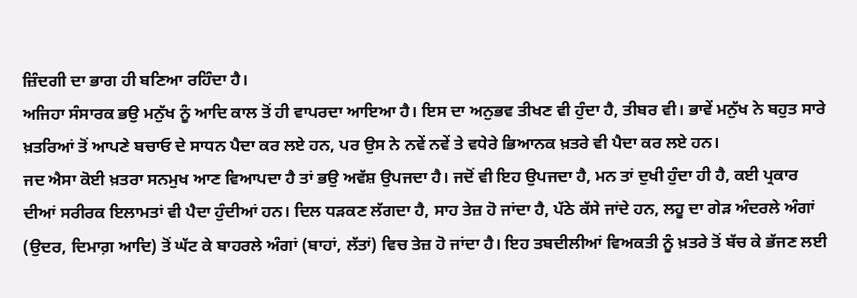ਜ਼ਿੰਦਗੀ ਦਾ ਭਾਗ ਹੀ ਬਣਿਆ ਰਹਿੰਦਾ ਹੈ।
ਅਜਿਹਾ ਸੰਸਾਰਕ ਭਉ ਮਨੁੱਖ ਨੂੰ ਆਦਿ ਕਾਲ ਤੋਂ ਹੀ ਵਾਪਰਦਾ ਆਇਆ ਹੈ। ਇਸ ਦਾ ਅਨੁਭਵ ਤੀਖਣ ਵੀ ਹੁੰਦਾ ਹੈ, ਤੀਬਰ ਵੀ। ਭਾਵੇਂ ਮਨੁੱਖ ਨੇ ਬਹੁਤ ਸਾਰੇ ਖ਼ਤਰਿਆਂ ਤੋਂ ਆਪਣੇ ਬਚਾਓ ਦੇ ਸਾਧਨ ਪੈਦਾ ਕਰ ਲਏ ਹਨ, ਪਰ ਉਸ ਨੇ ਨਵੇਂ ਨਵੇਂ ਤੇ ਵਧੇਰੇ ਭਿਆਨਕ ਖ਼ਤਰੇ ਵੀ ਪੈਦਾ ਕਰ ਲਏ ਹਨ।
ਜਦ ਐਸਾ ਕੋਈ ਖ਼ਤਰਾ ਸਨਮੁਖ ਆਣ ਵਿਆਪਦਾ ਹੈ ਤਾਂ ਭਉ ਅਵੱਸ਼ ਉਪਜਦਾ ਹੈ। ਜਦੋਂ ਵੀ ਇਹ ਉਪਜਦਾ ਹੈ, ਮਨ ਤਾਂ ਦੁਖੀ ਹੁੰਦਾ ਹੀ ਹੈ, ਕਈ ਪ੍ਰਕਾਰ ਦੀਆਂ ਸਰੀਰਕ ਇਲਾਮਤਾਂ ਵੀ ਪੈਦਾ ਹੁੰਦੀਆਂ ਹਨ। ਦਿਲ ਧੜਕਣ ਲੱਗਦਾ ਹੈ, ਸਾਹ ਤੇਜ਼ ਹੋ ਜਾਂਦਾ ਹੈ, ਪੱਠੇ ਕੱਸੇ ਜਾਂਦੇ ਹਨ, ਲਹੂ ਦਾ ਗੇੜ ਅੰਦਰਲੇ ਅੰਗਾਂ (ਉਦਰ, ਦਿਮਾਗ਼ ਆਦਿ) ਤੋਂ ਘੱਟ ਕੇ ਬਾਹਰਲੇ ਅੰਗਾਂ (ਬਾਹਾਂ, ਲੱਤਾਂ) ਵਿਚ ਤੇਜ਼ ਹੋ ਜਾਂਦਾ ਹੈ। ਇਹ ਤਬਦੀਲੀਆਂ ਵਿਅਕਤੀ ਨੂੰ ਖ਼ਤਰੇ ਤੋਂ ਬੱਚ ਕੇ ਭੱਜਣ ਲਈ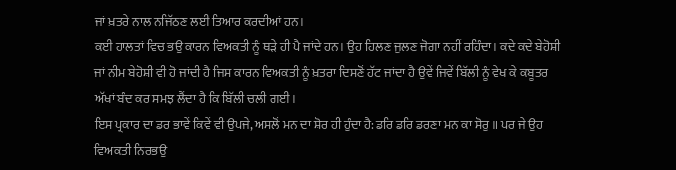ਜਾਂ ਖ਼ਤਰੇ ਨਾਲ ਨਜਿੱਠਣ ਲਈ ਤਿਆਰ ਕਰਦੀਆਂ ਹਨ।
ਕਈ ਹਾਲਤਾਂ ਵਿਚ ਭਉ ਕਾਰਨ ਵਿਅਕਤੀ ਨੂੰ ਥੜੇ ਹੀ ਪੈ ਜਾਂਦੇ ਹਨ। ਉਹ ਹਿਲਣ ਜੁਲਣ ਜੋਗਾ ਨਹੀਂ ਰਹਿੰਦਾ। ਕਦੇ ਕਦੇ ਬੇਹੋਸ਼ੀ ਜਾਂ ਨੀਮ ਬੇਹੋਸ਼ੀ ਵੀ ਹੋ ਜਾਂਦੀ ਹੈ ਜਿਸ ਕਾਰਨ ਵਿਅਕਤੀ ਨੂੰ ਖ਼ਤਰਾ ਦਿਸਣੋਂ ਹੱਟ ਜਾਂਦਾ ਹੈ ਉਵੇਂ ਜਿਵੇਂ ਬਿੱਲੀ ਨੂੰ ਵੇਖ ਕੇ ਕਬੂਤਰ ਅੱਖਾਂ ਬੰਦ ਕਰ ਸਮਝ ਲੈਂਦਾ ਹੈ ਕਿ ਬਿੱਲੀ ਚਲੀ ਗਈ।
ਇਸ ਪ੍ਰਕਾਰ ਦਾ ਡਰ ਭਾਵੇਂ ਕਿਵੇਂ ਵੀ ਉਪਜੇ, ਅਸਲੋਂ ਮਨ ਦਾ ਸ਼ੋਰ ਹੀ ਹੁੰਦਾ ਹੈ: ਡਰਿ ਡਰਿ ਡਰਣਾ ਮਨ ਕਾ ਸੋਰੁ ॥ ਪਰ ਜੇ ਉਹ ਵਿਅਕਤੀ ਨਿਰਭਉ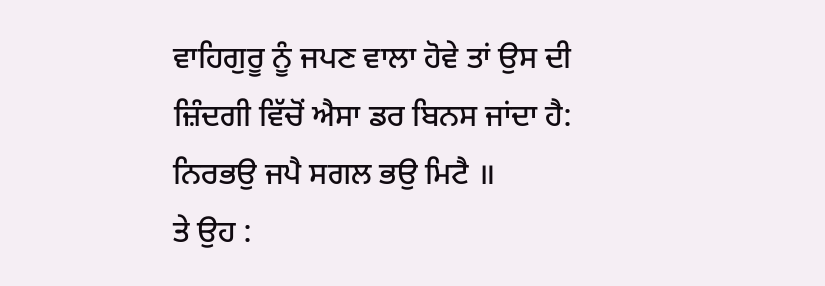ਵਾਹਿਗੁਰੂ ਨੂੰ ਜਪਣ ਵਾਲਾ ਹੋਵੇ ਤਾਂ ਉਸ ਦੀ ਜ਼ਿੰਦਗੀ ਵਿੱਚੋਂ ਐਸਾ ਡਰ ਬਿਨਸ ਜਾਂਦਾ ਹੈ: ਨਿਰਭਉ ਜਪੈ ਸਗਲ ਭਉ ਮਿਟੈ ॥
ਤੇ ਉਹ :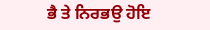ਭੈ ਤੇ ਨਿਰਭਉ ਹੋਇ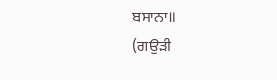ਬਸਾਨਾ॥
(ਗਉੜੀ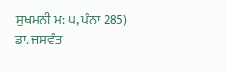ਸੁਖਮਨੀ ਮ: ੫, ਪੰਨਾ 285)
ਡਾ. ਜਸਵੰਤ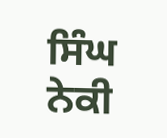ਸਿੰਘ ਨੇਕੀ